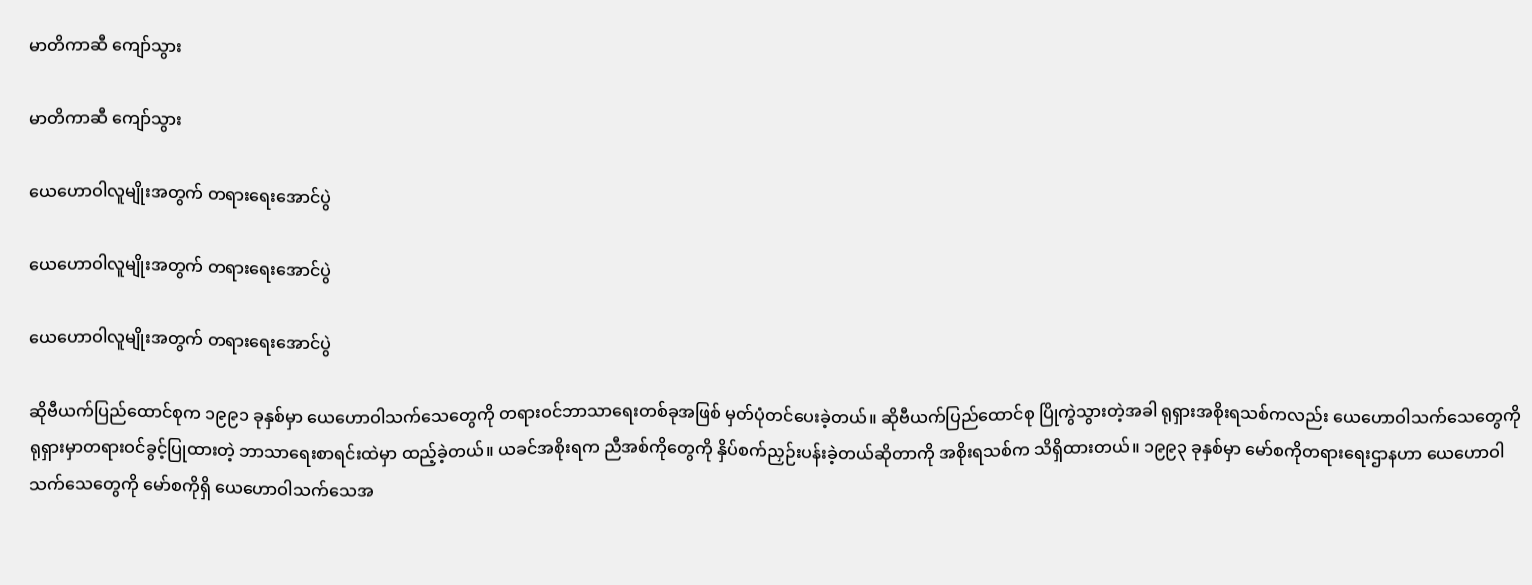မာတိကာဆီ ကျော်သွား

မာတိကာဆီ ကျော်သွား

ယေဟောဝါလူမျိုးအတွက် တရားရေးအောင်ပွဲ

ယေဟောဝါလူမျိုးအတွက် တရားရေးအောင်ပွဲ

ယေဟောဝါလူမျိုးအတွက် တရားရေးအောင်ပွဲ

ဆိုဗီယက်ပြည်ထောင်စုက ၁၉၉၁ ခုနှစ်မှာ ယေဟောဝါသက်သေတွေကို တရားဝင်ဘာသာရေးတစ်ခုအဖြစ် မှတ်ပုံတင်ပေးခဲ့တယ်။ ဆိုဗီယက်ပြည်ထောင်စု ပြိုကွဲသွားတဲ့အခါ ရုရှားအစိုးရသစ်ကလည်း ယေဟောဝါသက်သေတွေကို ရုရှားမှာတရားဝင်ခွင့်ပြုထားတဲ့ ဘာသာရေးစာရင်းထဲမှာ ထည့်ခဲ့တယ်။ ယခင်အစိုးရက ညီအစ်ကိုတွေကို နှိပ်စက်ညှဉ်းပန်းခဲ့တယ်ဆိုတာကို အစိုးရသစ်က သိရှိထားတယ်။ ၁၉၉၃ ခုနှစ်မှာ မော်စကိုတရားရေးဌာနဟာ ယေဟောဝါသက်သေတွေကို မော်စကိုရှိ ယေဟောဝါသက်သေအ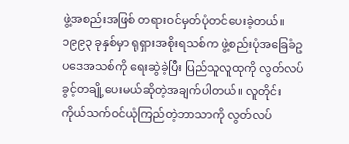ဖွဲ့အစည်းအဖြစ် တရားဝင်မှတ်ပုံတင်ပေးခဲ့တယ်။ ၁၉၉၃ ခုနှစ်မှာ ရုရှားအစိုးရသစ်က ဖွဲ့စည်းပုံအခြေခံဥပဒေအသစ်ကို ရေးဆွဲခဲ့ပြီး ပြည်သူလူထုကို လွတ်လပ်ခွင့်တချို့ပေးမယ်ဆိုတဲ့အချက်ပါတယ်။ လူတိုင်း ကိုယ်သက်ဝင်ယုံကြည်တဲ့ဘာသာကို လွတ်လပ်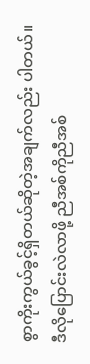စွာကိုးကွယ်ခွင့်ရှိတယ်ဆိုတဲ့အချက်လည်း ပါတယ်။ ဒီလိုပြောင်းလဲလာဖို့ ညီအစ်ကိုညီအစ်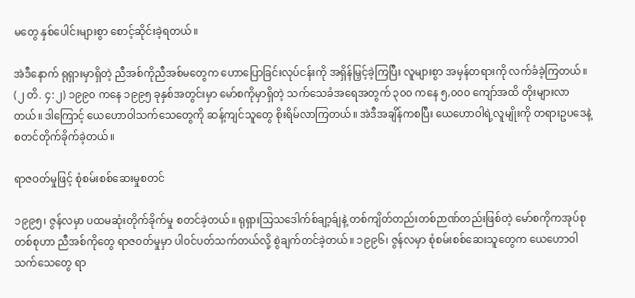မတွေ နှစ်ပေါင်းများစွာ စောင့်ဆိုင်းခဲ့ရတယ်။

အဲဒီနောက် ရုရှားမှာရှိတဲ့ ညီအစ်ကိုညီအစ်မတွေက ဟောပြောခြင်းလုပ်ငန်းကို အရှိန်မြှင့်ခဲ့ကြပြီး လူများစွာ အမှန်တရားကို လက်ခံခဲ့ကြတယ်။ (၂ တိ. ၄:၂) ၁၉၉၀ ကနေ ၁၉၉၅ ခုနှစ်အတွင်းမှာ မော်စကိုမှာရှိတဲ့ သက်သေခံအရေအတွက် ၃၀၀ ကနေ ၅,၀၀၀ ကျော်အထိ တိုးများလာတယ်။ ဒါကြောင့် ယေဟောဝါသက်သေတွေကို ဆန့်ကျင်သူတွေ စိုးရိမ်လာကြတယ်။ အဲဒီအချိန်ကစပြီး ယေဟောဝါရဲ့လူမျိုးကို တရားဥပဒေနဲ့ စတင်တိုက်ခိုက်ခဲ့တယ်။

ရာဇဝတ်မှုဖြင့် စုံစမ်းစစ်ဆေးမှုစတင်

၁၉၉၅၊ ဇွန်လမှာ ပထမဆုံးတိုက်ခိုက်မှု စတင်ခဲ့တယ်။ ရုရှားသြသဒေါက်စ်ချာ့ခ်ျနဲ့ တစ်ကျိတ်တည်းတစ်ဉာဏ်တည်းဖြစ်တဲ့ မော်စကိုကအုပ်စုတစ်စုဟာ ညီအစ်ကိုတွေ ရာဇ၀တ်မှုမှာ ပါဝင်ပတ်သက်တယ်လို့ စွဲချက်တင်ခဲ့တယ်။ ၁၉၉၆၊ ဇွန်လမှာ စုံစမ်းစစ်ဆေးသူတွေက ယေဟောဝါသက်သေတွေ ရာ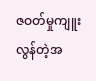ဇဝတ်မှုကျူးလွန်တဲ့အ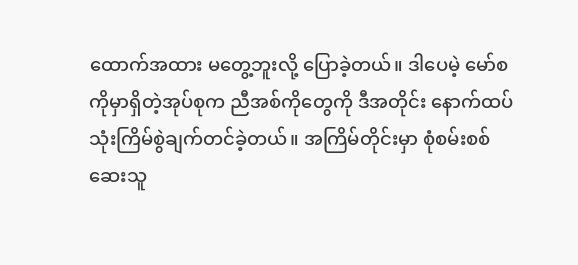ထောက်အထား မတွေ့ဘူးလို့ ပြောခဲ့တယ်။ ဒါပေမဲ့ မော်စကိုမှာရှိတဲ့အုပ်စုက ညီအစ်ကိုတွေကို ဒီအတိုင်း နောက်ထပ်သုံးကြိမ်စွဲချက်တင်ခဲ့တယ်။ အကြိမ်တိုင်းမှာ စုံစမ်းစစ်ဆေးသူ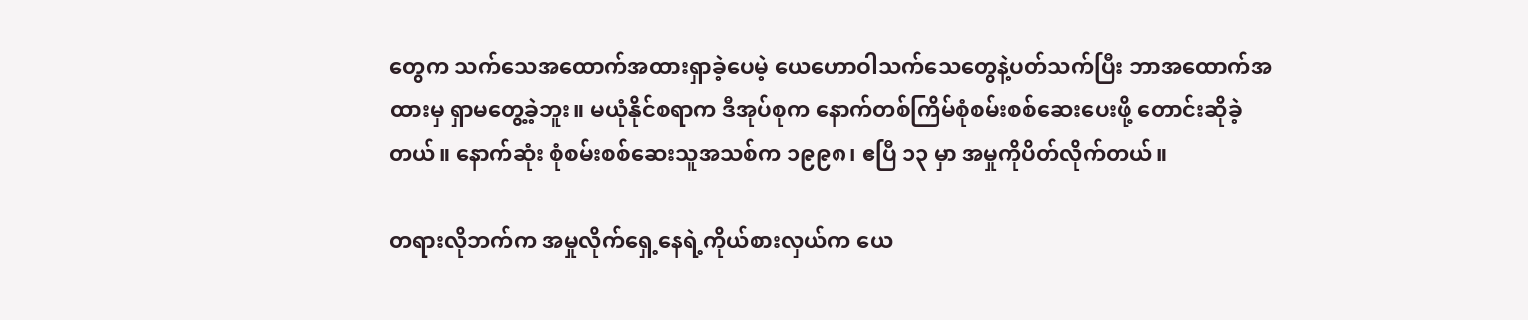တွေက သက်သေအထောက်အထားရှာခဲ့ပေမဲ့ ယေဟောဝါသက်သေတွေနဲ့ပတ်သက်ပြီး ဘာအထောက်အထားမှ ရှာမတွေ့ခဲ့ဘူး။ မယုံနိုင်စရာက ဒီအုပ်စုက နောက်တစ်ကြိမ်စုံစမ်းစစ်ဆေးပေးဖို့ တောင်းဆိုခဲ့တယ်။ နောက်ဆုံး စုံစမ်းစစ်ဆေးသူအသစ်က ၁၉၉၈၊ ဧပြီ ၁၃ မှာ အမှုကိုပိတ်လိုက်တယ်။

တရားလိုဘက်က အမှုလိုက်ရှေ့နေရဲ့ကိုယ်စားလှယ်က ယေ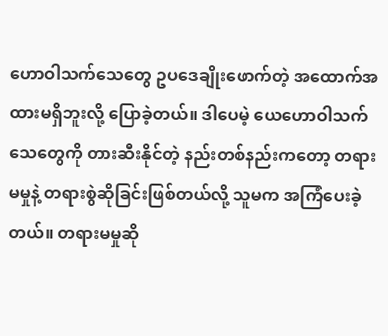ဟောဝါသက်သေတွေ ဥပဒေချိုးဖောက်တဲ့ အထောက်အထားမရှိဘူးလို့ ပြောခဲ့တယ်။ ဒါပေမဲ့ ယေဟောဝါသက်သေတွေကို တားဆီးနိုင်တဲ့ နည်းတစ်နည်းကတော့ တရားမမှုနဲ့ တရားစွဲဆိုခြင်းဖြစ်တယ်လို့ သူမက အကြံပေးခဲ့တယ်။ တရားမမှုဆို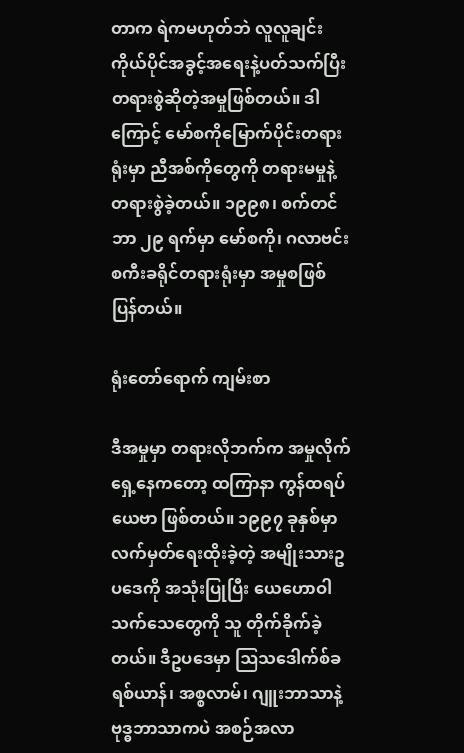တာက ရဲကမဟုတ်ဘဲ လူလူချင်း ကိုယ်ပိုင်အခွင့်အရေးနဲ့ပတ်သက်ပြီး တရားစွဲဆိုတဲ့အမှုဖြစ်တယ်။ ဒါကြောင့် မော်စကိုမြောက်ပိုင်းတရားရုံးမှာ ညီအစ်ကိုတွေကို တရားမမှုနဲ့ တရားစွဲခဲ့တယ်။ ၁၉၉၈၊ စက်တင်ဘာ ၂၉ ရက်မှာ မော်စကို၊ ဂလာဗင်းစကီးခရိုင်တရားရုံးမှာ အမှုစဖြစ်ပြန်တယ်။

ရုံးတော်ရောက် ကျမ်းစာ

ဒီအမှုမှာ တရားလိုဘက်က အမှုလိုက်ရှေ့နေကတော့ ထကြာနာ ကွန်ထရပ်ယေဗာ ဖြစ်တယ်။ ၁၉၉၇ ခုနှစ်မှာ လက်မှတ်ရေးထိုးခဲ့တဲ့ အမျိုးသားဥပဒေကို အသုံးပြုပြီး ယေဟောဝါသက်သေတွေကို သူ တိုက်ခိုက်ခဲ့တယ်။ ဒီဥပဒေမှာ ဩသဒေါက်စ်ခရစ်ယာန်၊ အစ္စလာမ်၊ ဂျူးဘာသာနဲ့ ဗုဒ္ဓဘာသာကပဲ အစဉ်အလာ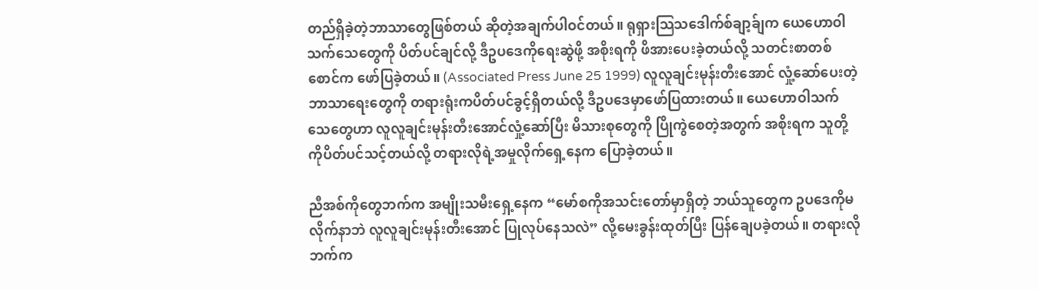တည်ရှိခဲ့တဲ့ဘာသာတွေဖြစ်တယ် ဆိုတဲ့အချက်ပါဝင်တယ်။ ရုရှားသြသဒေါက်စ်ချာ့ခ်ျက ယေဟောဝါသက်သေတွေကို ပိတ်ပင်ချင်လို့ ဒီဥပဒေကိုရေးဆွဲဖို့ အစိုးရကို ဖိအားပေးခဲ့တယ်လို့ သတင်းစာတစ်စောင်က ဖော်ပြခဲ့တယ်။ (Associated Press June 25 1999) လူလူချင်းမုန်းတီးအောင် လှုံ့ဆော်ပေးတဲ့ ဘာသာရေးတွေကို တရားရုံးကပိတ်ပင်ခွင့်ရှိတယ်လို့ ဒီဥပဒေမှာဖော်ပြထားတယ်။ ယေဟောဝါသက်သေတွေဟာ လူလူချင်းမုန်းတီးအောင်လှုံ့ဆော်ပြီး မိသားစုတွေကို ပြိုကွဲစေတဲ့အတွက် အစိုးရက သူတို့ကိုပိတ်ပင်သင့်တယ်လို့ တရားလိုရဲ့အမှုလိုက်ရှေ့နေက ပြောခဲ့တယ်။

ညီအစ်ကိုတွေဘက်က အမျိုးသမီးရှေ့နေက “မော်စကိုအသင်းတော်မှာရှိတဲ့ ဘယ်သူတွေက ဥပဒေကိုမလိုက်နာဘဲ လူလူချင်းမုန်းတီးအောင် ပြုလုပ်နေသလဲ” လို့မေးခွန်းထုတ်ပြီး ပြန်ချေပခဲ့တယ်။ တရားလိုဘက်က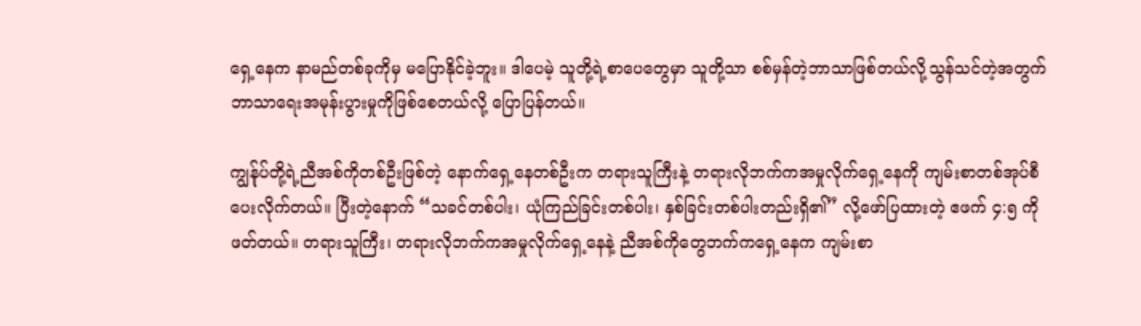ရှေ့နေက နာမည်တစ်ခုကိုမှ မပြောနိုင်ခဲ့ဘူး။ ဒါပေမဲ့ သူတို့ရဲ့စာပေတွေမှာ သူတို့သာ စစ်မှန်တဲ့ဘာသာဖြစ်တယ်လို့သွန်သင်တဲ့အတွက် ဘာသာရေးအမုန်းပွားမှုကိုဖြစ်စေတယ်လို့ ပြောပြန်တယ်။

ကျွန်ုပ်တို့ရဲ့ညီအစ်ကိုတစ်ဦးဖြစ်တဲ့ နောက်ရှေ့နေတစ်ဦးက တရားသူကြီးနဲ့ တရားလိုဘက်ကအမှုလိုက်ရှေ့နေကို ကျမ်းစာတစ်အုပ်စီပေးလိုက်တယ်။ ပြီးတဲ့နောက် “သခင်တစ်ပါး၊ ယုံကြည်ခြင်းတစ်ပါး၊ နှစ်ခြင်းတစ်ပါးတည်းရှိ၏” လို့ဖော်ပြထားတဲ့ ဧဖက် ၄:၅ ကိုဖတ်တယ်။ တရားသူကြီး၊ တရားလိုဘက်ကအမှုလိုက်ရှေ့နေနဲ့ ညီအစ်ကိုတွေဘက်ကရှေ့နေက ကျမ်းစာ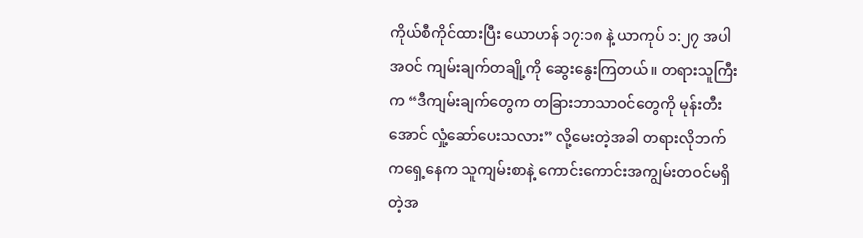ကိုယ်စီကိုင်ထားပြီး ယောဟန် ၁၇:၁၈ နဲ့ ယာကုပ် ၁:၂၇ အပါအဝင် ကျမ်းချက်တချို့ကို ဆွေးနွေးကြတယ်။ တရားသူကြီးက “ဒီကျမ်းချက်တွေက တခြားဘာသာဝင်တွေကို မုန်းတီးအောင် လှုံ့ဆော်ပေးသလား” လို့မေးတဲ့အခါ တရားလိုဘက်ကရှေ့နေက သူကျမ်းစာနဲ့ ကောင်းကောင်းအကျွမ်းတဝင်မရှိတဲ့အ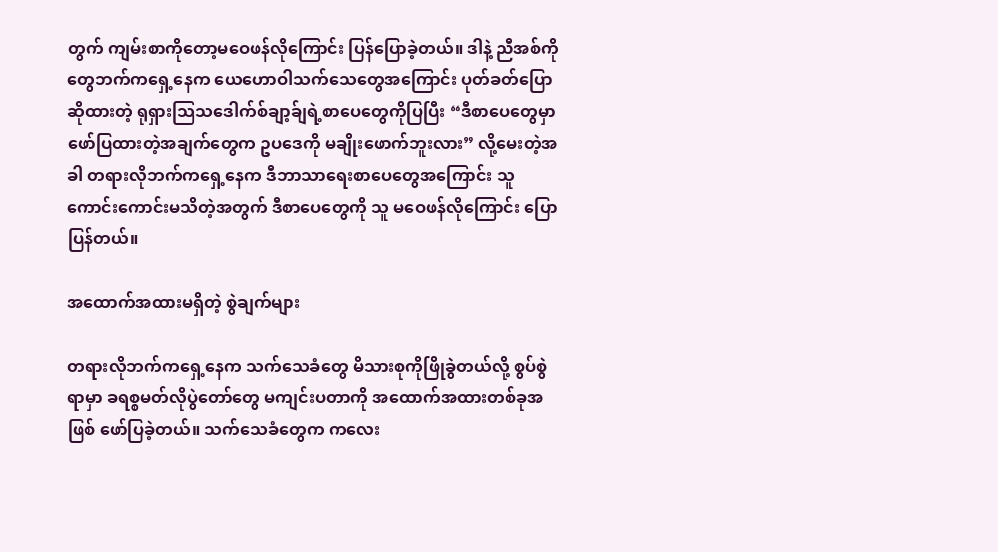တွက် ကျမ်းစာကိုတော့မဝေဖန်လိုကြောင်း ပြန်ပြောခဲ့တယ်။ ဒါနဲ့ ညီအစ်ကိုတွေဘက်ကရှေ့နေက ယေဟောဝါသက်သေတွေအကြောင်း ပုတ်ခတ်ပြောဆိုထားတဲ့ ရုရှားသြသဒေါက်စ်ချာ့ခ်ျရဲ့စာပေတွေကိုပြပြီး “ဒီစာပေတွေမှာဖော်ပြထားတဲ့အချက်တွေက ဥပဒေကို မချိုးဖောက်ဘူးလား” လို့မေးတဲ့အခါ တရားလိုဘက်ကရှေ့နေက ဒီဘာသာရေးစာပေတွေအကြောင်း သူကောင်းကောင်းမသိတဲ့အတွက် ဒီစာပေတွေကို သူ မဝေဖန်လိုကြောင်း ပြောပြန်တယ်။

အထောက်အထားမရှိတဲ့ စွဲချက်များ

တရားလိုဘက်ကရှေ့နေက သက်သေခံတွေ မိသားစုကိုဖြိုခွဲတယ်လို့ စွပ်စွဲရာမှာ ခရစ္စမတ်လိုပွဲတော်တွေ မကျင်းပတာကို အထောက်အထားတစ်ခုအဖြစ် ဖော်ပြခဲ့တယ်။ သက်သေခံတွေက ကလေး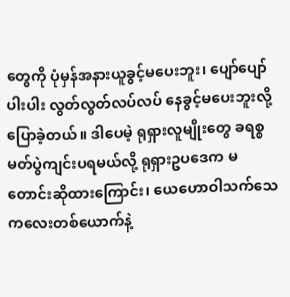တွေကို ပုံမှန်အနားယူခွင့်မပေးဘူး၊ ပျော်ပျော်ပါးပါး လွတ်လွတ်လပ်လပ် နေခွင့်မပေးဘူးလို့ ပြောခဲ့တယ်။ ဒါပေမဲ့ ရုရှားလူမျိုးတွေ ခရစ္စမတ်ပွဲကျင်းပရမယ်လို့ ရုရှားဥပဒေက မတောင်းဆိုထားကြောင်း၊ ယေဟောဝါသက်သေ ကလေးတစ်ယောက်နဲ့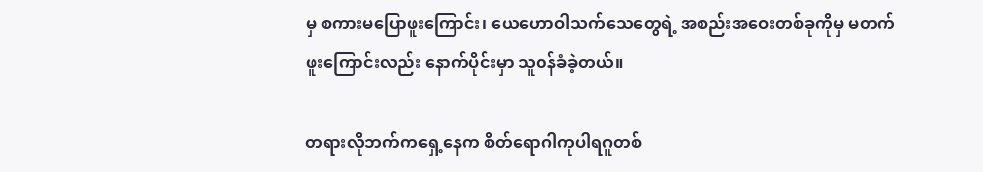မှ စကားမပြောဖူးကြောင်း၊ ယေဟောဝါသက်သေတွေရဲ့ အစည်းအဝေးတစ်ခုကိုမှ မတက်ဖူးကြောင်းလည်း နောက်ပိုင်းမှာ သူ၀န်ခံခဲ့တယ်။

တရားလိုဘက်ကရှေ့နေက စိတ်ရောဂါကုပါရဂူတစ်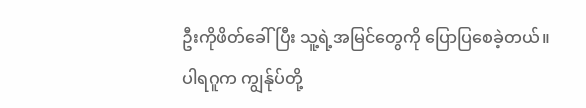ဦးကိုဖိတ်ခေါ်ပြီး သူ့ရဲ့အမြင်တွေကို ပြောပြစေခဲ့တယ်။ ပါရဂူက ကျွန်ုပ်တို့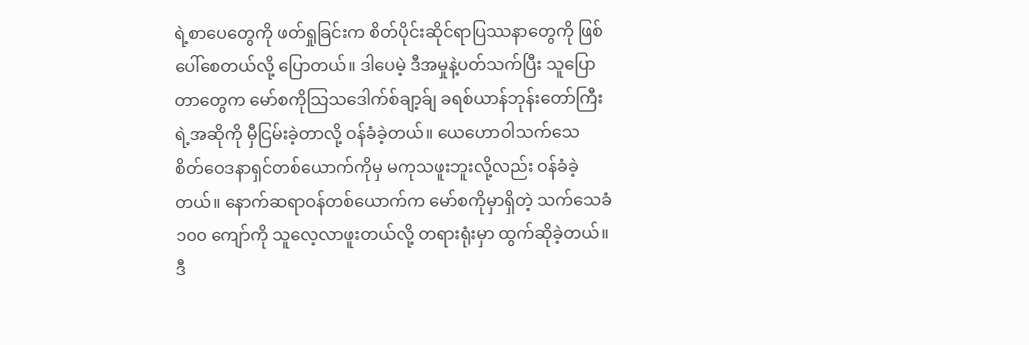ရဲ့စာပေတွေကို ဖတ်ရှုခြင်းက စိတ်ပိုင်းဆိုင်ရာပြဿနာတွေကို ဖြစ်ပေါ်စေတယ်လို့ ပြောတယ်။ ဒါပေမဲ့ ဒီအမှုနဲ့ပတ်သက်ပြီး သူပြောတာတွေက မော်စကိုသြသဒေါက်စ်ချာ့ခ်ျ ခရစ်ယာန်ဘုန်းတော်ကြီးရဲ့အဆိုကို မှီငြမ်းခဲ့တာလို့ ဝန်ခံခဲ့တယ်။ ယေဟောဝါသက်သေ စိတ်ဝေဒနာရှင်တစ်ယောက်ကိုမှ မကုသဖူးဘူးလို့လည်း ဝန်ခံခဲ့တယ်။ နောက်ဆရာဝန်တစ်ယောက်က မော်စကိုမှာရှိတဲ့ သက်သေခံ ၁၀၀ ကျော်ကို သူလေ့လာဖူးတယ်လို့ တရားရုံးမှာ ထွက်ဆိုခဲ့တယ်။ ဒီ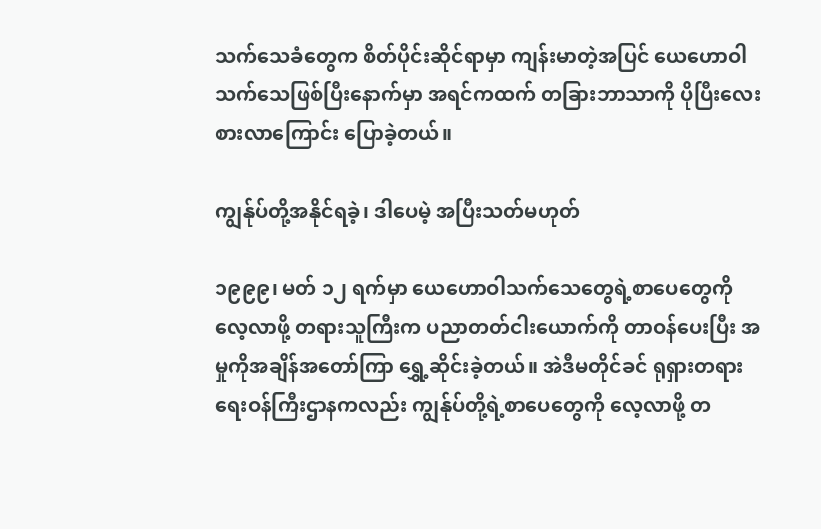သက်သေခံတွေက စိတ်ပိုင်းဆိုင်ရာမှာ ကျန်းမာတဲ့အပြင် ယေဟောဝါသက်သေဖြစ်ပြီးနောက်မှာ အရင်ကထက် တခြားဘာသာကို ပိုပြီးလေးစားလာကြောင်း ပြောခဲ့တယ်။

ကျွန်ုပ်တို့အနိုင်ရခဲ့၊ ဒါပေမဲ့ အပြီးသတ်မဟုတ်

၁၉၉၉၊ မတ် ၁၂ ရက်မှာ ယေဟောဝါသက်သေတွေရဲ့စာပေတွေကို လေ့လာဖို့ တရားသူကြီးက ပညာတတ်ငါးယောက်ကို တာဝန်ပေးပြီး အမှုကိုအချိန်အတော်ကြာ ရွှေ့ဆိုင်းခဲ့တယ်။ အဲဒီမတိုင်ခင် ရုရှားတရားရေးဝန်ကြီးဌာနကလည်း ကျွန်ုပ်တို့ရဲ့စာပေတွေကို လေ့လာဖို့ တ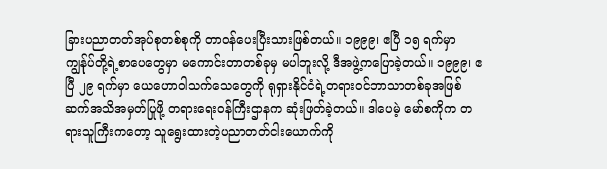ခြားပညာတတ်အုပ်စုတစ်စုကို တာဝန်ပေးပြီးသားဖြစ်တယ်။ ၁၉၉၉၊ ဧပြီ ၁၅ ရက်မှာ ကျွန်ုပ်တို့ရဲ့စာပေတွေမှာ မကောင်းတာတစ်ခုမှ မပါဘူးလို့ ဒီအဖွဲ့ကပြောခဲ့တယ်။ ၁၉၉၉၊ ဧပြီ ၂၉ ရက်မှာ ယေဟောဝါသက်သေတွေကို ရုရှားနိုင်ငံရဲ့တရားဝင်ဘာသာတစ်ခုအဖြစ် ဆက်အသိအမှတ်ပြုဖို့ တရားရေးဝန်ကြီးဌာနက ဆုံးဖြတ်ခဲ့တယ်။ ဒါပေမဲ့ မော်စကိုက တရားသူကြီးကတော့ သူရွေးထားတဲ့ပညာတတ်ငါးယောက်ကို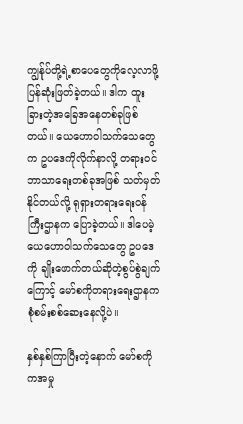ကျွန်ုပ်တို့ရဲ့စာပေတွေကိုလေ့လာဖို့ ပြန်ဆုံးဖြတ်ခဲ့တယ်။ ဒါက ထူးခြားတဲ့အခြေအနေတစ်ခုဖြစ်တယ်။ ယေဟောဝါသက်သေတွေက ဥပဒေကိုလိုက်နာလို့ တရားဝင်ဘာသာရေးတစ်ခုအဖြစ် သတ်မှတ်နိုင်တယ်လို့ ရုရှားတရားရေးဝန်ကြီးဌာနက ပြောခဲ့တယ်။ ဒါပေမဲ့ ယေဟောဝါသက်သေတွေ ဥပဒေကို ချိုးဖောက်တယ်ဆိုတဲ့စွပ်စွဲချက်ကြောင့် မော်စကိုတရားရေးဌာနက စုံစမ်းစစ်ဆေးနေလို့ပဲ။

နှစ်နှစ်ကြာပြီးတဲ့နောက် မော်စကိုကအမှု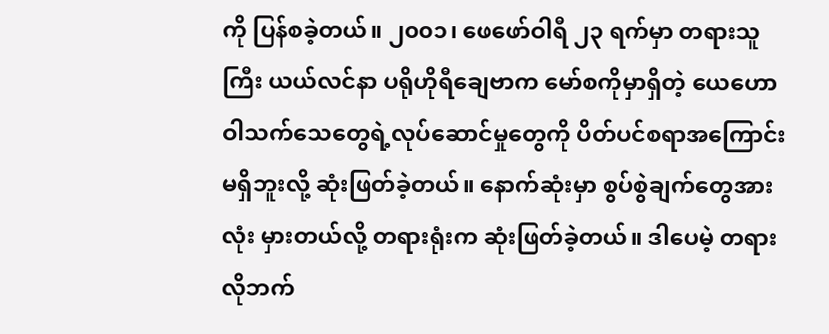ကို ပြန်စခဲ့တယ်။ ၂၀၀၁၊ ဖေဖော်ဝါရီ ၂၃ ရက်မှာ တရားသူကြီး ယယ်လင်နာ ပရိုဟိုရီချေဗာက မော်စကိုမှာရှိတဲ့ ယေဟောဝါသက်သေတွေရဲ့လုပ်ဆောင်မှုတွေကို ပိတ်ပင်စရာအကြောင်းမရှိဘူးလို့ ဆုံးဖြတ်ခဲ့တယ်။ နောက်ဆုံးမှာ စွပ်စွဲချက်တွေအားလုံး မှားတယ်လို့ တရားရုံးက ဆုံးဖြတ်ခဲ့တယ်။ ဒါပေမဲ့ တရားလိုဘက်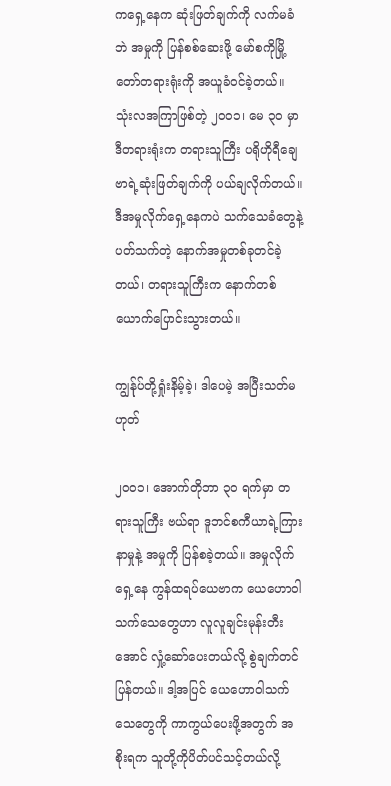ကရှေ့နေက ဆုံးဖြတ်ချက်ကို လက်မခံဘဲ အမှုကို ပြန်စစ်ဆေးဖို့ မော်စကိုမြို့တော်တရားရုံးကို အယူခံဝင်ခဲ့တယ်။ သုံးလအကြာဖြစ်တဲ့ ၂၀၀၁၊ မေ ၃၀ မှာ ဒီတရားရုံးက တရားသူကြီး ပရိုဟိုရီချေဗာရဲ့ဆုံးဖြတ်ချက်ကို ပယ်ချလိုက်တယ်။ ဒီအမှုလိုက်ရှေ့နေကပဲ သက်သေခံတွေနဲ့ပတ်သက်တဲ့ နောက်အမှုတစ်ခုတင်ခဲ့တယ်၊ တရားသူကြီးက နောက်တစ်ယောက်ပြောင်းသွားတယ်။

ကျွန်ုပ်တို့ရှုံးနိမ့်ခဲ့၊ ဒါပေမဲ့ အပြီးသတ်မဟုတ်

၂၀၀၁၊ အောက်တိုဘာ ၃၀ ရက်မှာ တရားသူကြီး ဗယ်ရာ ဒူဘင်စကီယာရဲ့ကြားနာမှုနဲ့ အမှုကို ပြန်စခဲ့တယ်။ အမှုလိုက်ရှေ့နေ ကွန်ထရပ်ယေဗာက ယေဟောဝါသက်သေတွေဟာ လူလူချင်းမုန်းတီးအောင် လှုံ့ဆော်ပေးတယ်လို့ စွဲချက်တင်ပြန်တယ်။ ဒါ့အပြင် ယေဟောဝါသက်သေတွေကို ကာကွယ်ပေးဖို့အတွက် အစိုးရက သူတို့ကိုပိတ်ပင်သင့်တယ်လို့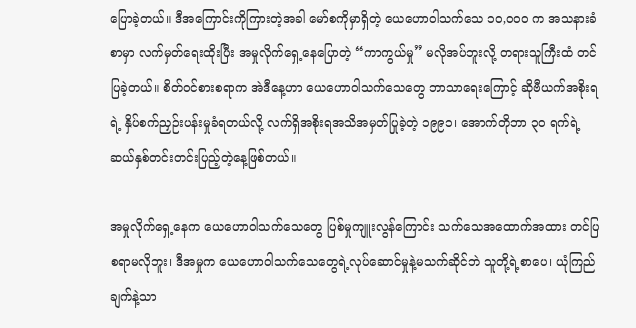ပြောခဲ့တယ်။ ဒီအကြောင်းကိုကြားတဲ့အခါ မော်စကိုမှာရှိတဲ့ ယေဟောဝါသက်သေ ၁၀,၀၀၀ က အသနားခံစာမှာ လက်မှတ်ရေးထိုးပြီး အမှုလိုက်ရှေ့နေပြောတဲ့ “ကာကွယ်မှု” မလိုအပ်ဘူးလို့ တရားသူကြီးထံ တင်ပြခဲ့တယ်။ စိတ်ဝင်စားစရာက အဲဒီနေ့ဟာ ယေဟောဝါသက်သေတွေ ဘာသာရေးကြောင့် ဆိုဗီယက်အစိုးရရဲ့ နှိပ်စက်ညှဉ်းပန်းမှုခံရတယ်လို့ လက်ရှိအစိုးရအသိအမှတ်ပြုခဲ့တဲ့ ၁၉၉၁၊ အောက်တိုဘာ ၃၀ ရက်ရဲ့ ဆယ်နှစ်တင်းတင်းပြည့်တဲ့နေ့ဖြစ်တယ်။

အမှုလိုက်ရှေ့နေက ယေဟောဝါသက်သေတွေ ပြစ်မှုကျူးလွန်ကြောင်း သက်သေအထောက်အထား တင်ပြစရာမလိုဘူး၊ ဒီအမှုက ယေဟောဝါသက်သေတွေရဲ့လုပ်ဆောင်မှုနဲ့မသက်ဆိုင်ဘဲ သူတို့ရဲ့စာပေ၊ ယုံကြည်ချက်နဲ့သာ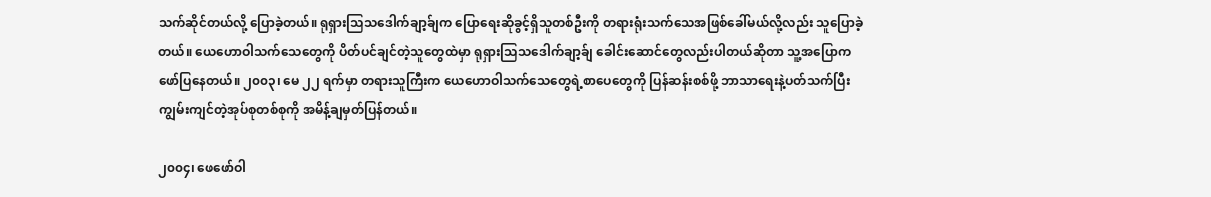သက်ဆိုင်တယ်လို့ ပြောခဲ့တယ်။ ရုရှားသြသဒေါက်ချာ့ခ်ျက ပြောရေးဆိုခွင့်ရှိသူတစ်ဦးကို တရားရုံးသက်သေအဖြစ်ခေါ်မယ်လို့လည်း သူပြောခဲ့တယ်။ ယေဟောဝါသက်သေတွေကို ပိတ်ပင်ချင်တဲ့သူတွေထဲမှာ ရုရှားသြသဒေါက်ချာ့ခ်ျ ခေါင်းဆောင်တွေလည်းပါတယ်ဆိုတာ သူ့အပြောက ဖော်ပြနေတယ်။ ၂၀၀၃၊ မေ ၂၂ ရက်မှာ တရားသူကြီးက ယေဟောဝါသက်သေတွေရဲ့စာပေတွေကို ပြန်ဆန်းစစ်ဖို့ ဘာသာရေးနဲ့ပတ်သက်ပြီး ကျွမ်းကျင်တဲ့အုပ်စုတစ်စုကို အမိန့်ချမှတ်ပြန်တယ်။

၂၀၀၄၊ ဖေဖော်ဝါ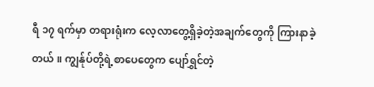ရီ ၁၇ ရက်မှာ တရားရုံးက လေ့လာတွေ့ရှိခဲ့တဲ့အချက်တွေကို ကြားနာခဲ့တယ်။ ကျွန်ုပ်တို့ရဲ့စာပေတွေက ပျော်ရွှင်တဲ့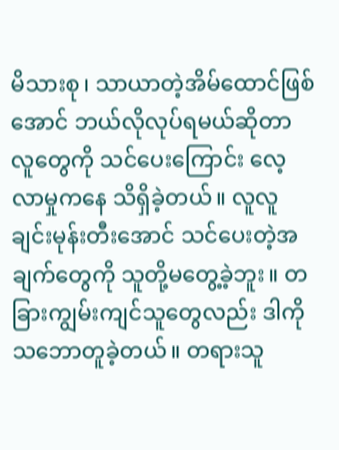မိသားစု၊ သာယာတဲ့အိမ်ထောင်ဖြစ်အောင် ဘယ်လိုလုပ်ရမယ်ဆိုတာ လူတွေကို သင်ပေးကြောင်း လေ့လာမှုကနေ သိရှိခဲ့တယ်။ လူလူချင်းမုန်းတီးအောင် သင်ပေးတဲ့အချက်တွေကို သူတို့မတွေ့ခဲ့ဘူး။ တခြားကျွမ်းကျင်သူတွေလည်း ဒါကိုသဘောတူခဲ့တယ်။ တရားသူ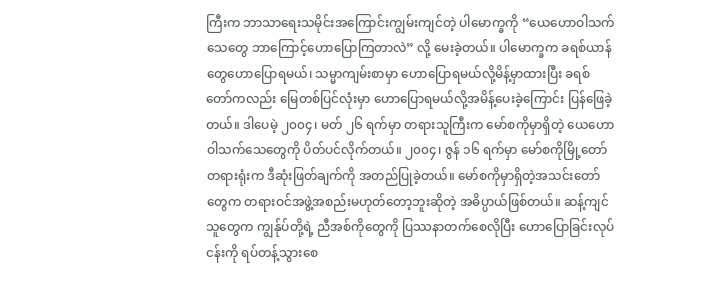ကြီးက ဘာသာရေးသမိုင်းအကြောင်းကျွမ်းကျင်တဲ့ ပါမောက္ခကို “ယေဟောဝါသက်သေတွေ ဘာကြောင့်ဟောပြောကြတာလဲ” လို့ မေးခဲ့တယ်။ ပါမောက္ခက ခရစ်ယာန်တွေဟောပြောရမယ်၊ သမ္မာကျမ်းစာမှာ ဟောပြောရမယ်လို့မိန့်မှာထားပြီး ခရစ်တော်ကလည်း မြေတစ်ပြင်လုံးမှာ ဟောပြောရမယ်လို့အမိန့်ပေးခဲ့ကြောင်း ပြန်ဖြေခဲ့တယ်။ ဒါပေမဲ့ ၂၀၀၄၊ မတ် ၂၆ ရက်မှာ တရားသူကြီးက မော်စကိုမှာရှိတဲ့ ယေဟောဝါသက်သေတွေကို ပိတ်ပင်လိုက်တယ်။ ၂၀၀၄၊ ဇွန် ၁၆ ရက်မှာ မော်စကိုမြို့တော်တရားရုံးက ဒီဆုံးဖြတ်ချက်ကို အတည်ပြုခဲ့တယ်။ မော်စကိုမှာရှိတဲ့အသင်းတော်တွေက တရားဝင်အဖွဲ့အစည်းမဟုတ်တော့ဘူးဆိုတဲ့ အဓိပ္ပာယ်ဖြစ်တယ်။ ဆန့်ကျင်သူတွေက ကျွန်ုပ်တို့ရဲ့ ညီအစ်ကိုတွေကို ပြဿနာတက်စေလိုပြီး ဟောပြောခြင်းလုပ်ငန်းကို ရပ်တန့်သွားစေ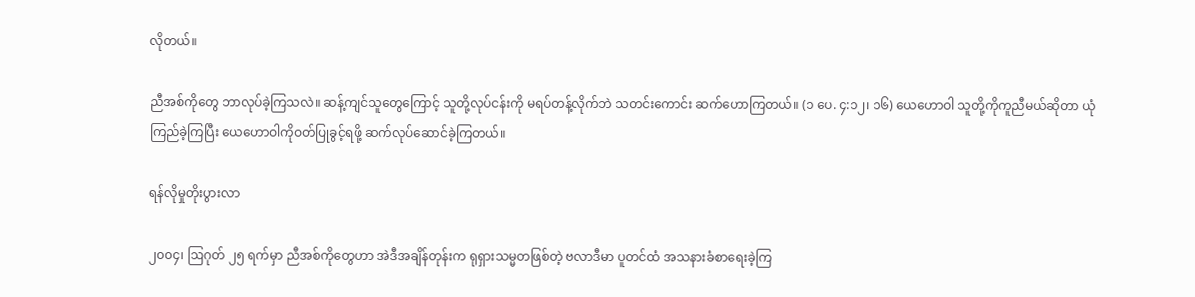လိုတယ်။

ညီအစ်ကိုတွေ ဘာလုပ်ခဲ့ကြသလဲ။ ဆန့်ကျင်သူတွေကြောင့် သူတို့လုပ်ငန်းကို မရပ်တန့်လိုက်ဘဲ သတင်းကောင်း ဆက်ဟောကြတယ်။ (၁ ပေ. ၄:၁၂၊ ၁၆) ယေဟောဝါ သူတို့ကိုကူညီမယ်ဆိုတာ ယုံကြည်ခဲ့ကြပြီး ယေဟောဝါကိုဝတ်ပြုခွင့်ရဖို့ ဆက်လုပ်ဆောင်ခဲ့ကြတယ်။

ရန်လိုမှုတိုးပွားလာ

၂၀၀၄၊ ဩဂုတ် ၂၅ ရက်မှာ ညီအစ်ကိုတွေဟာ အဲဒီအချိန်တုန်းက ရုရှားသမ္မတဖြစ်တဲ့ ဗလာဒီမာ ပူတင်ထံ အသနားခံစာရေးခဲ့ကြ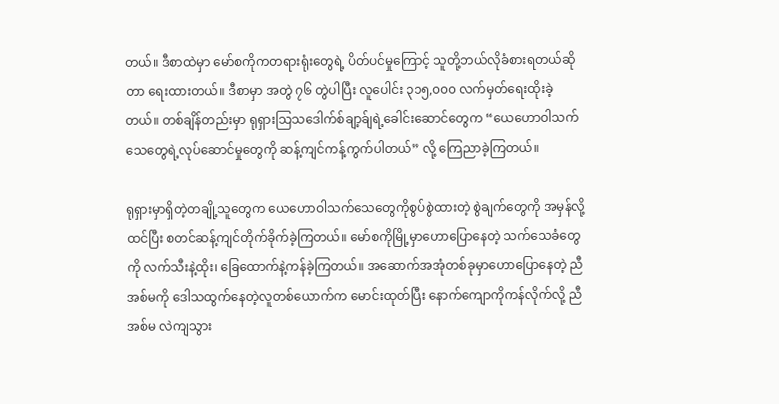တယ်။ ဒီစာထဲမှာ မော်စကိုကတရားရုံးတွေရဲ့ ပိတ်ပင်မှုကြောင့် သူတို့ဘယ်လိုခံစားရတယ်ဆိုတာ ရေးထားတယ်။ ဒီစာမှာ အတွဲ ၇၆ တွဲပါပြီး လူပေါင်း ၃၁၅,၀၀၀ လက်မှတ်ရေးထိုးခဲ့တယ်။ တစ်ချိန်တည်းမှာ ရုရှားသြသဒေါက်စ်ချာ့ခ်ျရဲ့ခေါင်းဆောင်တွေက “ယေဟောဝါသက်သေတွေရဲ့လုပ်ဆောင်မှုတွေကို ဆန့်ကျင်ကန့်ကွက်ပါတယ်” လို့ ကြေညာခဲ့ကြတယ်။

ရုရှားမှာရှိတဲ့တချို့သူတွေက ယေဟောဝါသက်သေတွေကိုစွပ်စွဲထားတဲ့ စွဲချက်တွေကို အမှန်လို့ထင်ပြီး စတင်ဆန့်ကျင်တိုက်ခိုက်ခဲ့ကြတယ်။ မော်စကိုမြို့မှာဟောပြောနေတဲ့ သက်သေခံတွေကို လက်သီးနဲ့ထိုး၊ ခြေထောက်နဲ့ကန်ခဲ့ကြတယ်။ အဆောက်အအုံတစ်ခုမှာဟောပြောနေတဲ့ ညီအစ်မကို ဒေါသထွက်နေတဲ့လူတစ်ယောက်က မောင်းထုတ်ပြီး နောက်ကျောကိုကန်လိုက်လို့ ညီအစ်မ လဲကျသွား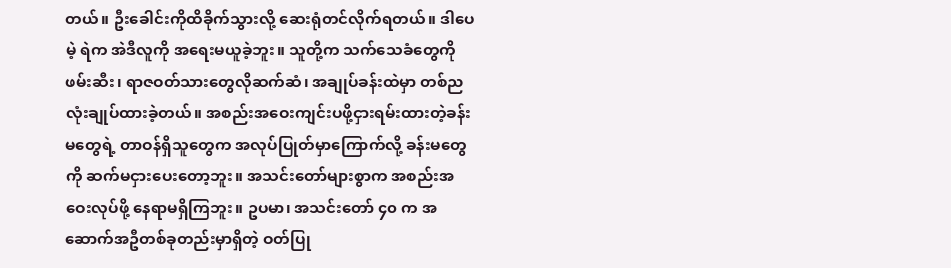တယ်။ ဦးခေါင်းကိုထိခိုက်သွားလို့ ဆေးရုံတင်လိုက်ရတယ်။ ဒါပေမဲ့ ရဲက အဲဒီလူကို အရေးမယူခဲ့ဘူး။ သူတို့က သက်သေခံတွေကိုဖမ်းဆီး၊ ရာဇဝတ်သားတွေလိုဆက်ဆံ၊ အချုပ်ခန်းထဲမှာ တစ်ညလုံးချုပ်ထားခဲ့တယ်။ အစည်းအဝေးကျင်းပဖို့ငှားရမ်းထားတဲ့ခန်းမတွေရဲ့ တာဝန်ရှိသူတွေက အလုပ်ပြုတ်မှာကြောက်လို့ ခန်းမတွေကို ဆက်မငှားပေးတော့ဘူး။ အသင်းတော်များစွာက အစည်းအဝေးလုပ်ဖို့ နေရာမရှိကြဘူး။ ဥပမာ၊ အသင်းတော် ၄၀ က အဆောက်အဦတစ်ခုတည်းမှာရှိတဲ့ ဝတ်ပြု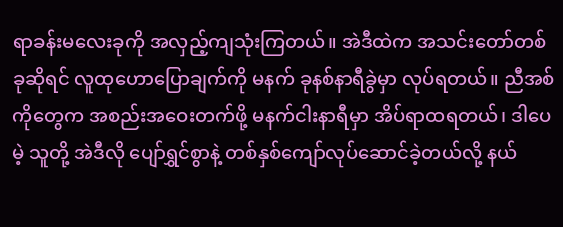ရာခန်းမလေးခုကို အလှည့်ကျသုံးကြတယ်။ အဲဒီထဲက အသင်းတော်တစ်ခုဆိုရင် လူထုဟောပြောချက်ကို မနက် ခုနစ်နာရီခွဲမှာ လုပ်ရတယ်။ ညီအစ်ကိုတွေက အစည်းအဝေးတက်ဖို့ မနက်ငါးနာရီမှာ အိပ်ရာထရတယ်၊ ဒါပေမဲ့ သူတို့ အဲဒီလို ပျော်ရွှင်စွာနဲ့ တစ်နှစ်ကျော်လုပ်ဆောင်ခဲ့တယ်လို့ နယ်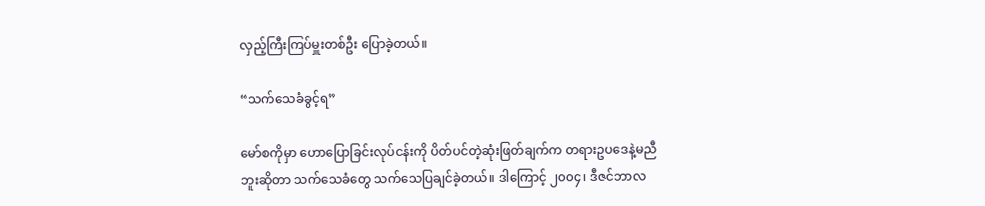လှည့်ကြီးကြပ်မှူးတစ်ဦး ပြောခဲ့တယ်။

“သက်သေခံခွင့်ရ”

မော်စကိုမှာ ဟောပြောခြင်းလုပ်ငန်းကို ပိတ်ပင်တဲ့ဆုံးဖြတ်ချက်က တရားဥပဒေနဲ့မညီဘူးဆိုတာ သက်သေခံတွေ သက်သေပြချင်ခဲ့တယ်။ ဒါကြောင့် ၂၀၀၄၊ ဒီဇင်ဘာလ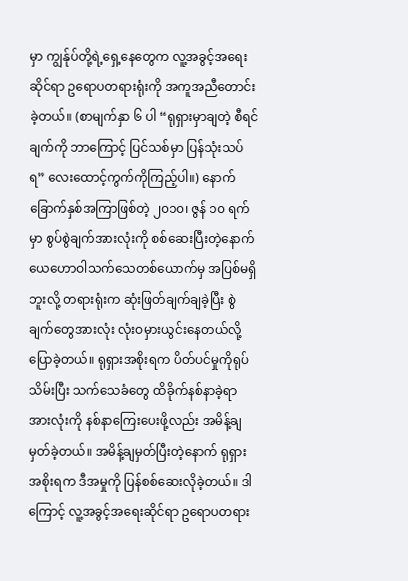မှာ ကျွန်ုပ်တို့ရဲ့ရှေ့နေတွေက လူ့အခွင့်အရေးဆိုင်ရာ ဥရောပတရားရုံးကို အကူအညီတောင်းခဲ့တယ်။ (စာမျက်နှာ ၆ ပါ “ရုရှားမှာချတဲ့ စီရင်ချက်ကို ဘာကြောင့် ပြင်သစ်မှာ ပြန်သုံးသပ်ရ” လေးထောင့်ကွက်ကိုကြည့်ပါ။) နောက်ခြောက်နှစ်အကြာဖြစ်တဲ့ ၂၀၁၀၊ ဇွန် ၁၀ ရက်မှာ စွပ်စွဲချက်အားလုံးကို စစ်ဆေးပြီးတဲ့နောက် ယေဟောဝါသက်သေတစ်ယောက်မှ အပြစ်မရှိဘူးလို့ တရားရုံးက ဆုံးဖြတ်ချက်ချခဲ့ပြီး စွဲချက်တွေအားလုံး လုံးဝမှားယွင်းနေတယ်လို့ ပြောခဲ့တယ်။ ရုရှားအစိုးရက ပိတ်ပင်မှုကိုရုပ်သိမ်းပြီး သက်သေခံတွေ ထိခိုက်နစ်နာခဲ့ရာအားလုံးကို နစ်နာကြေးပေးဖို့လည်း အမိန့်ချမှတ်ခဲ့တယ်။ အမိန့်ချမှတ်ပြီးတဲ့နောက် ရုရှားအစိုးရက ဒီအမှုကို ပြန်စစ်ဆေးလိုခဲ့တယ်။ ဒါကြောင့် လူ့အခွင့်အရေးဆိုင်ရာ ဥရောပတရား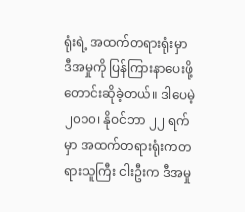ရုံးရဲ့ အထက်တရားရုံးမှာ ဒီအမှုကို ပြန်ကြားနာပေးဖို့ တောင်းဆိုခဲ့တယ်။ ဒါပေမဲ့ ၂၀၁၀၊ နိုဝင်ဘာ ၂၂ ရက်မှာ အထက်တရားရုံးကတရားသူကြီး ငါးဦးက ဒီအမှု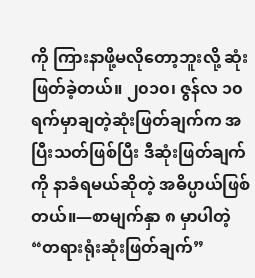ကို ကြားနာဖို့မလိုတော့ဘူးလို့ ဆုံးဖြတ်ခဲ့တယ်။ ၂၀၁၀၊ ဇွန်လ ၁၀ ရက်မှာချတဲ့ဆုံးဖြတ်ချက်က အပြီးသတ်ဖြစ်ပြီး ဒီဆုံးဖြတ်ချက်ကို နာခံရမယ်ဆိုတဲ့ အဓိပ္ပာယ်ဖြစ်တယ်။—စာမျက်နှာ ၈ မှာပါတဲ့ “တရားရုံးဆုံးဖြတ်ချက်”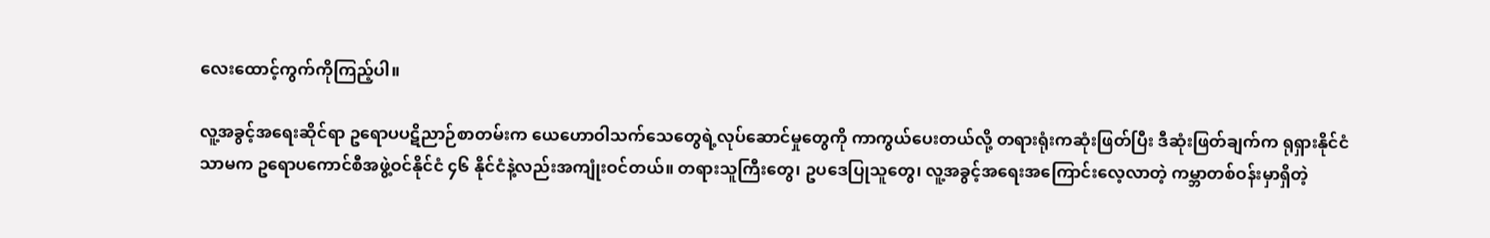လေးထောင့်ကွက်ကိုကြည့်ပါ။

လူ့အခွင့်အရေးဆိုင်ရာ ဥရောပပဋိညာဉ်စာတမ်းက ယေဟောဝါသက်သေတွေရဲ့လုပ်ဆောင်မှုတွေကို ကာကွယ်ပေးတယ်လို့ တရားရုံးကဆုံးဖြတ်ပြီး ဒီဆုံးဖြတ်ချက်က ရုရှားနိုင်ငံသာမက ဥရောပကောင်စီအဖွဲ့ဝင်နိုင်ငံ ၄၆ နိုင်ငံနဲ့လည်းအကျုံးဝင်တယ်။ တရားသူကြီးတွေ၊ ဥပဒေပြုသူတွေ၊ လူ့အခွင့်အရေးအကြောင်းလေ့လာတဲ့ ကမ္ဘာတစ်ဝန်းမှာရှိတဲ့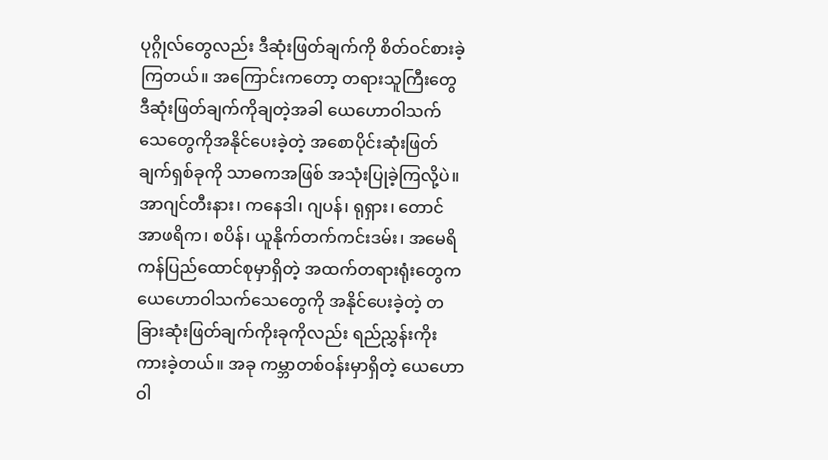ပုဂ္ဂိုလ်တွေလည်း ဒီဆုံးဖြတ်ချက်ကို စိတ်ဝင်စားခဲ့ကြတယ်။ အကြောင်းကတော့ တရားသူကြီးတွေ ဒီဆုံးဖြတ်ချက်ကိုချတဲ့အခါ ယေဟောဝါသက်သေတွေကိုအနိုင်ပေးခဲ့တဲ့ အစောပိုင်းဆုံးဖြတ်ချက်ရှစ်ခုကို သာဓကအဖြစ် အသုံးပြုခဲ့ကြလို့ပဲ။ အာဂျင်တီးနား၊ ကနေဒါ၊ ဂျပန်၊ ရုရှား၊ တောင်အာဖရိက၊ စပိန်၊ ယူနိုက်တက်ကင်းဒမ်း၊ အမေရိကန်ပြည်ထောင်စုမှာရှိတဲ့ အထက်တရားရုံးတွေက ယေဟောဝါသက်သေတွေကို အနိုင်ပေးခဲ့တဲ့ တခြားဆုံးဖြတ်ချက်ကိုးခုကိုလည်း ရည်ညွှန်းကိုးကားခဲ့တယ်။ အခု ကမ္ဘာတစ်ဝန်းမှာရှိတဲ့ ယေဟောဝါ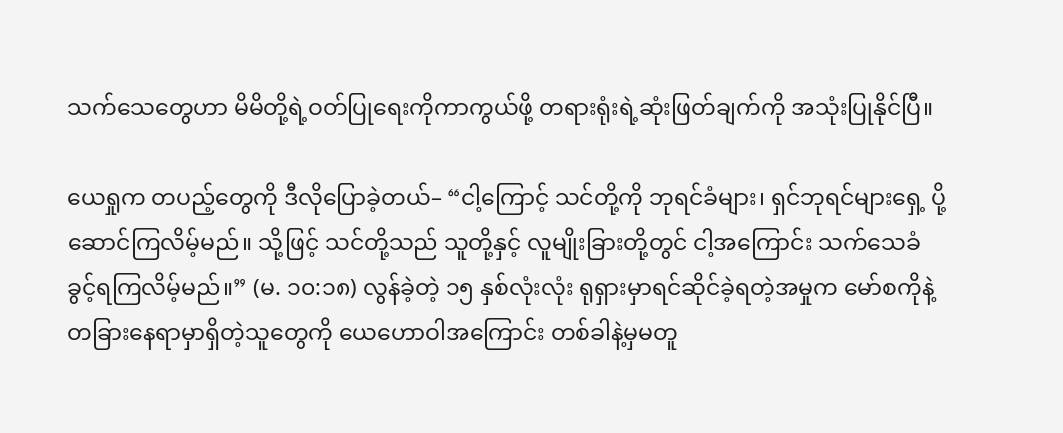သက်သေတွေဟာ မိမိတို့ရဲ့ဝတ်ပြုရေးကိုကာကွယ်ဖို့ တရားရုံးရဲ့ဆုံးဖြတ်ချက်ကို အသုံးပြုနိုင်ပြီ။

ယေရှုက တပည့်တွေကို ဒီလိုပြောခဲ့တယ်– “ငါ့ကြောင့် သင်တို့ကို ဘုရင်ခံများ၊ ရှင်ဘုရင်များရှေ့ ပို့ဆောင်ကြလိမ့်မည်။ သို့ဖြင့် သင်တို့သည် သူတို့နှင့် လူမျိုးခြားတို့တွင် ငါ့အကြောင်း သက်သေခံခွင့်ရကြလိမ့်မည်။” (မ. ၁၀:၁၈) လွန်ခဲ့တဲ့ ၁၅ နှစ်လုံးလုံး ရုရှားမှာရင်ဆိုင်ခဲ့ရတဲ့အမှုက မော်စကိုနဲ့ တခြားနေရာမှာရှိတဲ့သူတွေကို ယေဟောဝါအကြောင်း တစ်ခါနဲ့မှမတူ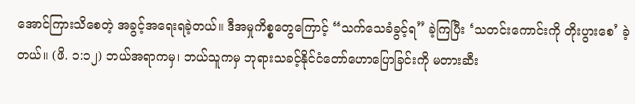အောင်ကြားသိစေတဲ့ အခွင့်အရေးရခဲ့တယ်။ ဒီအမှုကိစ္စတွေကြောင့် “သက်သေခံခွင့်ရ” ခဲ့ကြပြီး ‘သတင်းကောင်းကို တိုးပွားစေ’ ခဲ့တယ်။ (ဖိ. ၁:၁၂) ဘယ်အရာကမှ၊ ဘယ်သူကမှ ဘုရားသခင့်နိုင်ငံတော်ဟောပြောခြင်းကို မတားဆီး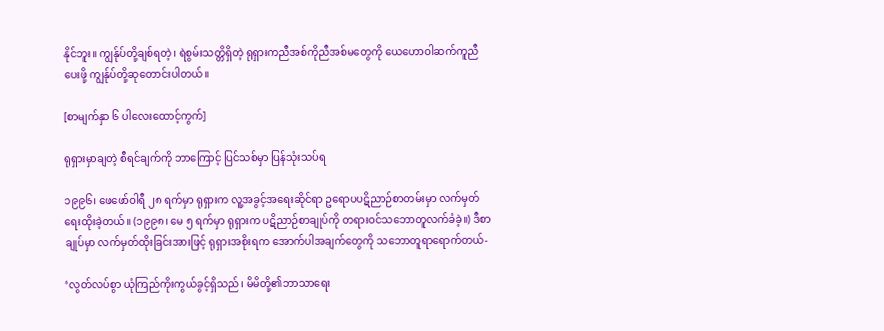နိုင်ဘူး။ ကျွန်ုပ်တို့ချစ်ရတဲ့၊ ရဲစွမ်းသတ္တိရှိတဲ့ ရုရှားကညီအစ်ကိုညီအစ်မတွေကို ယေဟောဝါဆက်ကူညီပေးဖို့ ကျွန်ုပ်တို့ဆုတောင်းပါတယ်။

[စာမျက်နှာ ၆ ပါလေးထောင့်ကွက်]

ရုရှားမှာချတဲ့ စီရင်ချက်ကို ဘာကြောင့် ပြင်သစ်မှာ ပြန်သုံးသပ်ရ

၁၉၉၆၊ ဖေဖော်ဝါရီ ၂၈ ရက်မှာ ရုရှားက လူ့အခွင့်အရေးဆိုင်ရာ ဥရောပပဋိညာဉ်စာတမ်းမှာ လက်မှတ်ရေးထိုးခဲ့တယ်။ (၁၉၉၈၊ မေ ၅ ရက်မှာ ရုရှားက ပဋိညာဉ်စာချုပ်ကို တရားဝင်သဘောတူလက်ခံခဲ့။) ဒီစာချုပ်မှာ လက်မှတ်ထိုးခြင်းအားဖြင့် ရုရှားအစိုးရက အောက်ပါအချက်တွေကို သဘောတူရာရောက်တယ်-

‘လွတ်လပ်စွာ ယုံကြည်ကိုးကွယ်ခွင့်ရှိသည်၊ မိမိတို့၏ဘာသာရေး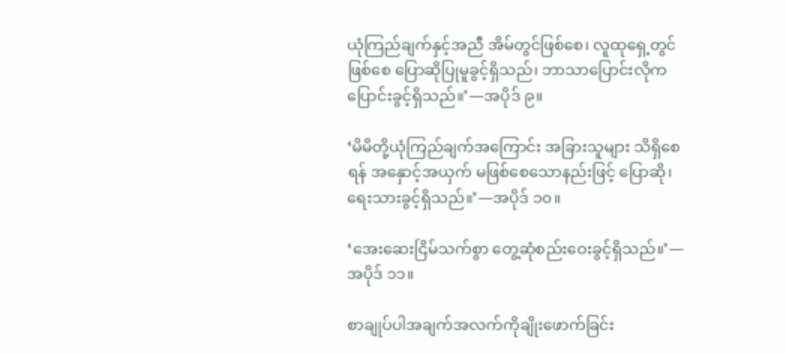ယုံကြည်ချက်နှင့်အညီ အိမ်တွင်ဖြစ်စေ၊ လူထုရှေ့တွင်ဖြစ်စေ ပြောဆိုပြုမူခွင့်ရှိသည်၊ ဘာသာပြောင်းလိုက ပြောင်းခွင့်ရှိသည်။’—အပိုဒ် ၉။

‘မိမိတို့ယုံကြည်ချက်အကြောင်း အခြားသူများ သိရှိစေရန် အနှောင့်အယှက် မဖြစ်စေသောနည်းဖြင့် ပြောဆို၊ ရေးသားခွင့်ရှိသည်။’—အပိုဒ် ၁၀။

‘အေးဆေးငြိမ်သက်စွာ တွေ့ဆုံစည်းဝေးခွင့်ရှိသည်။’—အပိုဒ် ၁၁။

စာချုပ်ပါအချက်အလက်ကိုချိုးဖောက်ခြင်း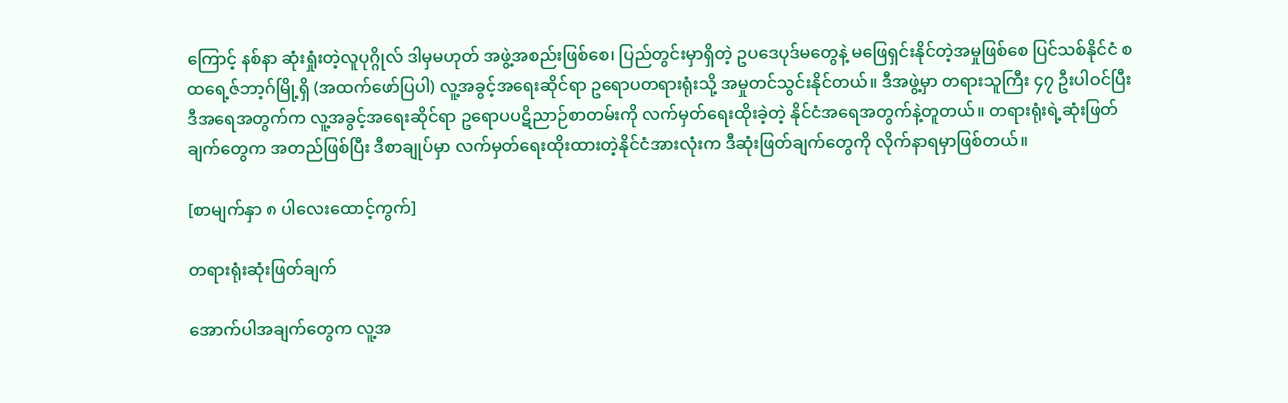ကြောင့် နစ်နာ ဆုံးရှုံးတဲ့လူပုဂ္ဂိုလ် ဒါမှမဟုတ် အဖွဲ့အစည်းဖြစ်စေ၊ ပြည်တွင်းမှာရှိတဲ့ ဥပဒေပုဒ်မတွေနဲ့ မဖြေရှင်းနိုင်တဲ့အမှုဖြစ်စေ ပြင်သစ်နိုင်ငံ စထရေ့ဇ်ဘာ့ဂ်မြို့ရှိ (အထက်ဖော်ပြပါ) လူ့အခွင့်အရေးဆိုင်ရာ ဥရောပတရားရုံးသို့ အမှုတင်သွင်းနိုင်တယ်။ ဒီအဖွဲ့မှာ တရားသူကြီး ၄၇ ဦးပါဝင်ပြီး ဒီအရေအတွက်က လူ့အခွင့်အရေးဆိုင်ရာ ဥရောပပဋိညာဉ်စာတမ်းကို လက်မှတ်ရေးထိုးခဲ့တဲ့ နိုင်ငံအရေအတွက်နဲ့တူတယ်။ တရားရုံးရဲ့ဆုံးဖြတ်ချက်တွေက အတည်ဖြစ်ပြီး ဒီစာချုပ်မှာ လက်မှတ်ရေးထိုးထားတဲ့နိုင်ငံအားလုံးက ဒီဆုံးဖြတ်ချက်တွေကို လိုက်နာရမှာဖြစ်တယ်။

[စာမျက်နှာ ၈ ပါလေးထောင့်ကွက်]

တရားရုံးဆုံးဖြတ်ချက်

အောက်ပါအချက်တွေက လူ့အ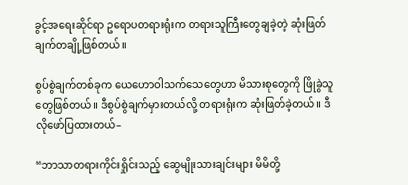ခွင့်အရေးဆိုင်ရာ ဥရောပတရားရုံးက တရားသူကြီးတွေချခဲ့တဲ့ ဆုံးဖြတ်ချက်တချို့ဖြစ်တယ်။

စွပ်စွဲချက်တစ်ခုက ယေဟောဝါသက်သေတွေဟာ မိသားစုတွေကို ဖြိုခွဲသူတွေဖြစ်တယ်။ ဒီစွပ်စွဲချက်မှားတယ်လို့ တရားရုံးက ဆုံးဖြတ်ခဲ့တယ်။ ဒီလိုဖော်ပြထားတယ်–

“ဘာသာတရားကိုင်းရှိုင်းသည့် ဆွေမျိုးသားချင်းများ မိမိတို့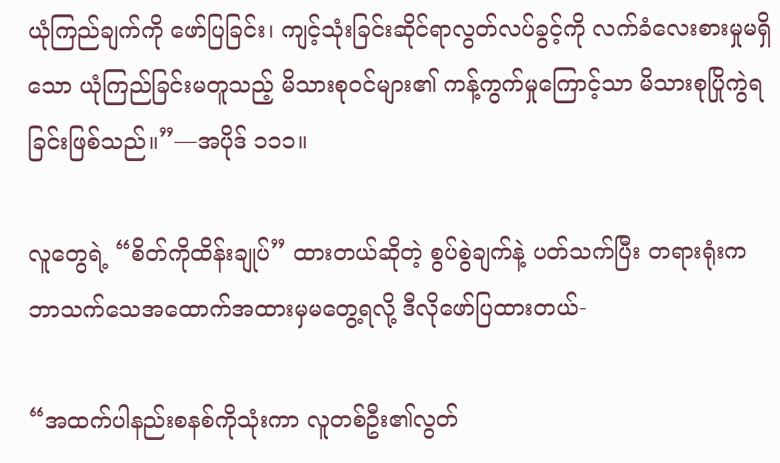ယုံကြည်ချက်ကို ဖော်ပြခြင်း၊ ကျင့်သုံးခြင်းဆိုင်ရာလွတ်လပ်ခွင့်ကို လက်ခံလေးစားမှုမရှိသော ယုံကြည်ခြင်းမတူသည့် မိသားစုဝင်များ၏ ကန့်ကွက်မှုကြောင့်သာ မိသားစုပြိုကွဲရခြင်းဖြစ်သည်။”—အပိုဒ် ၁၁၁။

လူတွေရဲ့ “စိတ်ကိုထိန်းချုပ်” ထားတယ်ဆိုတဲ့ စွပ်စွဲချက်နဲ့ ပတ်သက်ပြီး တရားရုံးက ဘာသက်သေအထောက်အထားမှမတွေ့ရလို့ ဒီလိုဖော်ပြထားတယ်-

“အထက်ပါနည်းစနစ်ကိုသုံးကာ လူတစ်ဦး၏လွတ်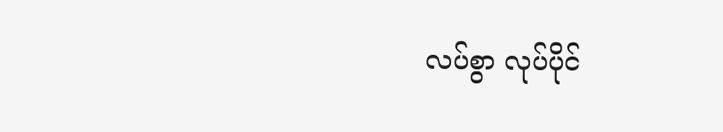လပ်စွာ လုပ်ပိုင်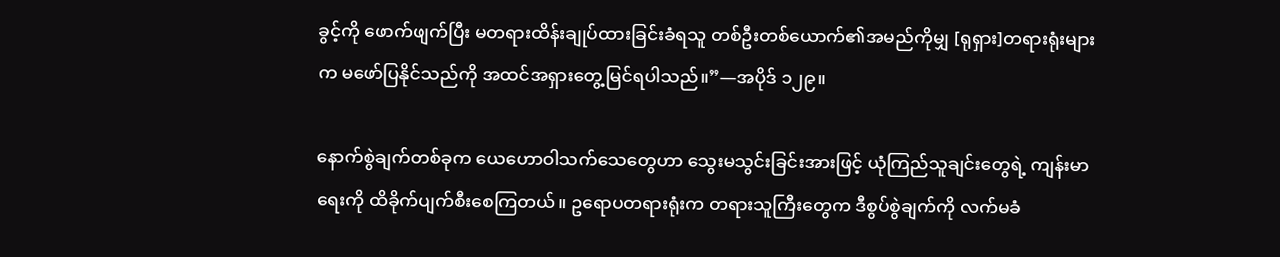ခွင့်ကို ဖောက်ဖျက်ပြီး မတရားထိန်းချုပ်ထားခြင်းခံရသူ တစ်ဦးတစ်ယောက်၏အမည်ကိုမျှ [ရုရှား]တရားရုံးများက မဖော်ပြနိုင်သည်ကို အထင်အရှားတွေ့မြင်ရပါသည်။”—အပိုဒ် ၁၂၉။

နောက်စွဲချက်တစ်ခုက ယေဟောဝါသက်သေတွေဟာ သွေးမသွင်းခြင်းအားဖြင့် ယုံကြည်သူချင်းတွေရဲ့ ကျန်းမာရေးကို ထိခိုက်ပျက်စီးစေကြတယ်။ ဥရောပတရားရုံးက တရားသူကြီးတွေက ဒီစွပ်စွဲချက်ကို လက်မခံ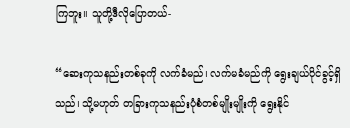ကြဘူး။ သူတို့ဒီလိုပြောတယ်-

“ဆေးကုသနည်းတစ်ခုကို လက်ခံမည်၊ လက်မခံမည်ကို ရွေးချယ်ပိုင်ခွင့်ရှိသည်၊ သို့မဟုတ် တခြားကုသနည်းပုံစံတစ်မျိုးမျိုးကို ရွေးနိုင်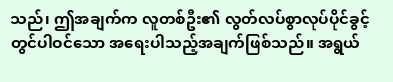သည်၊ ဤအချက်က လူတစ်ဦး၏ လွတ်လပ်စွာလုပ်ပိုင်ခွင့်တွင်ပါဝင်သော အရေးပါသည့်အချက်ဖြစ်သည်။ အရွယ်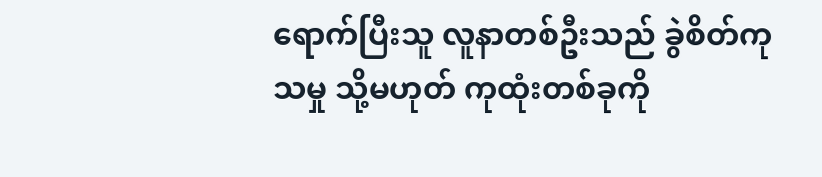ရောက်ပြီးသူ လူနာတစ်ဦးသည် ခွဲစိတ်ကုသမှု သို့မဟုတ် ကုထုံးတစ်ခုကို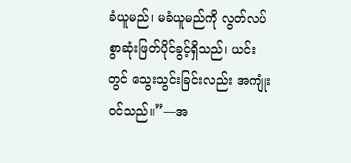ခံယူမည်၊ မခံယူမည်ကို လွတ်လပ်စွာဆုံးဖြတ်ပိုင်ခွင့်ရှိသည်၊ ယင်းတွင် သွေးသွင်းခြင်းလည်း အကျုံးဝင်သည်။”—အ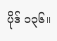ပိုဒ် ၁၃၆။